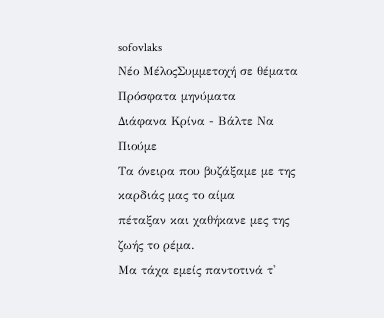sofovlaks
Νέο ΜέλοςΣυμμετοχή σε θέματα
Πρόσφατα μηνύματα
Διάφανα Κρίνα - Βάλτε Να Πιούμε
Τα όνειρα που βυζάξαμε με της καρδιάς μας το αίμα
πέταξαν και χαθήκανε μες της ζωής το ρέμα.
Μα τάχα εμείς παντοτινά τ'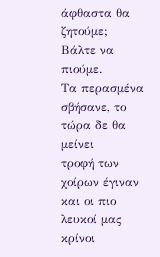άφθαστα θα ζητούμε;
Βάλτε να πιούμε.
Τα περασμένα σβήσανε, το τώρα δε θα μείνει
τροφή των χοίρων έγιναν και οι πιο λευκοί μας κρίνοι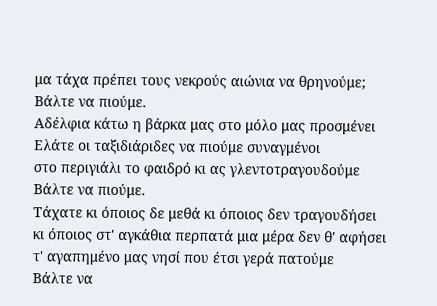μα τάχα πρέπει τους νεκρούς αιώνια να θρηνούμε;
Βάλτε να πιούμε.
Αδέλφια κάτω η βάρκα μας στο μόλο μας προσμένει
Ελάτε οι ταξιδιάριδες να πιούμε συναγμένοι
στο περιγιάλι το φαιδρό κι ας γλεντοτραγουδούμε
Βάλτε να πιούμε.
Τάχατε κι όποιος δε μεθά κι όποιος δεν τραγουδήσει
κι όποιος στ' αγκάθια περπατά μια μέρα δεν θ' αφήσει
τ' αγαπημένο μας νησί που έτσι γερά πατούμε
Βάλτε να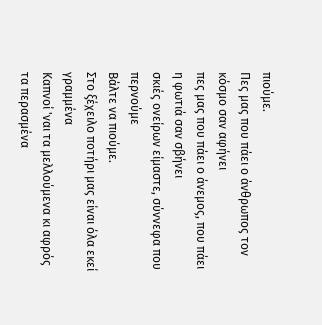πιούμε.
Πες μας που πάει ο άνθρωπος τον κόσμο σαν αφήνει
πες μας που πάει ο άνεμος, που πάει η φωτιά σαν σβήνει
σκιές ονείρων είμαστε, σύννεφα που περνούμε
Βάλτε να πιούμε.
Στο ξέχειλο ποτήρι μας είναι όλα εκεί γραμμένα
Καπνοί 'ναι τα μελλούμενα κι αφρός τα περασμένα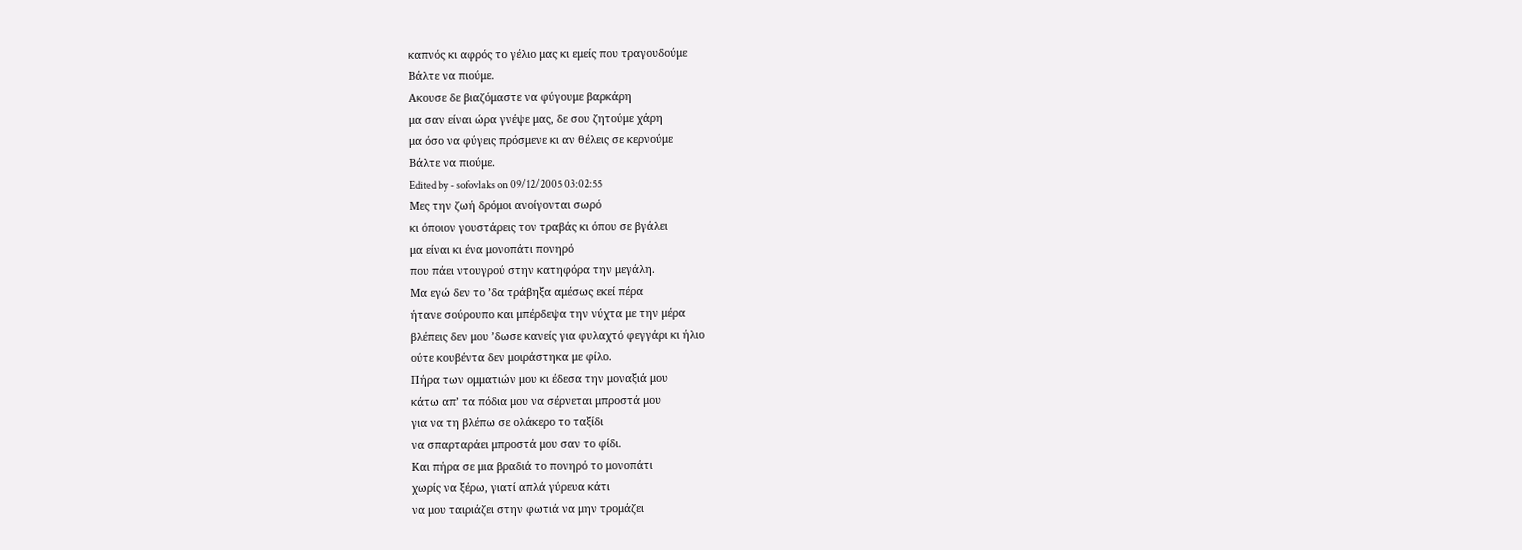καπνός κι αφρός το γέλιο μας κι εμείς που τραγουδούμε
Βάλτε να πιούμε.
Ακουσε δε βιαζόμαστε να φύγουμε βαρκάρη
μα σαν είναι ώρα γνέψε μας, δε σου ζητούμε χάρη
μα όσο να φύγεις πρόσμενε κι αν θέλεις σε κερνούμε
Βάλτε να πιούμε.
Edited by - sofovlaks on 09/12/2005 03:02:55
Μες την ζωή δρόμοι ανοίγονται σωρό
κι όποιον γουστάρεις τον τραβάς κι όπου σε βγάλει
μα είναι κι ένα μονοπάτι πονηρό
που πάει ντουγρού στην κατηφόρα την μεγάλη.
Μα εγώ δεν το ’δα τράβηξα αμέσως εκεί πέρα
ήτανε σούρουπο και μπέρδεψα την νύχτα με την μέρα
βλέπεις δεν μου ’δωσε κανείς για φυλαχτό φεγγάρι κι ήλιο
ούτε κουβέντα δεν μοιράστηκα με φίλο.
Πήρα των ομματιών μου κι έδεσα την μοναξιά μου
κάτω απ’ τα πόδια μου να σέρνεται μπροστά μου
για να τη βλέπω σε ολάκερο το ταξίδι
να σπαρταράει μπροστά μου σαν το φίδι.
Και πήρα σε μια βραδιά το πονηρό το μονοπάτι
χωρίς να ξέρω, γιατί απλά γύρευα κάτι
να μου ταιριάζει στην φωτιά να μην τρομάζει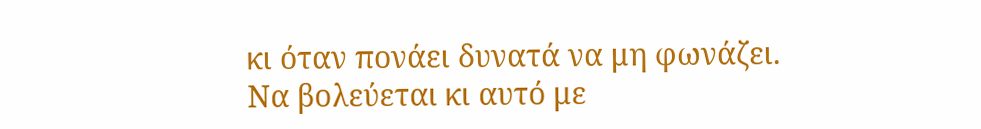κι όταν πονάει δυνατά να μη φωνάζει.
Να βολεύεται κι αυτό με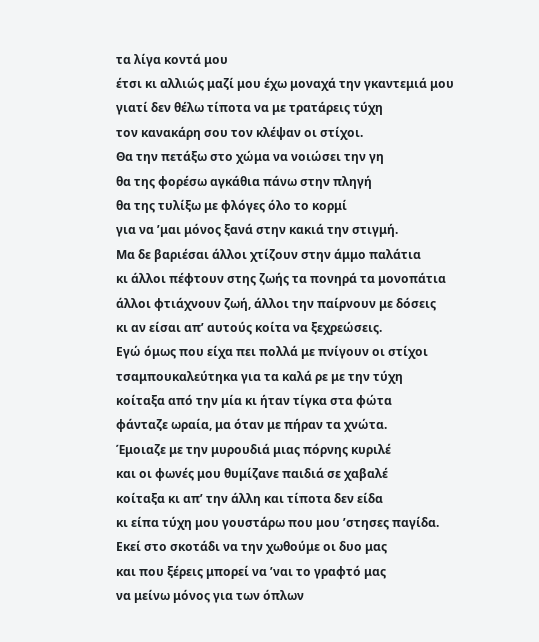τα λίγα κοντά μου
έτσι κι αλλιώς μαζί μου έχω μοναχά την γκαντεμιά μου
γιατί δεν θέλω τίποτα να με τρατάρεις τύχη
τον κανακάρη σου τον κλέψαν οι στίχοι.
Θα την πετάξω στο χώμα να νοιώσει την γη
θα της φορέσω αγκάθια πάνω στην πληγή
θα της τυλίξω με φλόγες όλο το κορμί
για να ’μαι μόνος ξανά στην κακιά την στιγμή.
Μα δε βαριέσαι άλλοι χτίζουν στην άμμο παλάτια
κι άλλοι πέφτουν στης ζωής τα πονηρά τα μονοπάτια
άλλοι φτιάχνουν ζωή, άλλοι την παίρνουν με δόσεις
κι αν είσαι απ’ αυτούς κοίτα να ξεχρεώσεις.
Εγώ όμως που είχα πει πολλά με πνίγουν οι στίχοι
τσαμπουκαλεύτηκα για τα καλά ρε με την τύχη
κοίταξα από την μία κι ήταν τίγκα στα φώτα
φάνταζε ωραία, μα όταν με πήραν τα χνώτα.
Έμοιαζε με την μυρουδιά μιας πόρνης κυριλέ
και οι φωνές μου θυμίζανε παιδιά σε χαβαλέ
κοίταξα κι απ’ την άλλη και τίποτα δεν είδα
κι είπα τύχη μου γουστάρω που μου ’στησες παγίδα.
Εκεί στο σκοτάδι να την χωθούμε οι δυο μας
και που ξέρεις μπορεί να ’ναι το γραφτό μας
να μείνω μόνος για των όπλων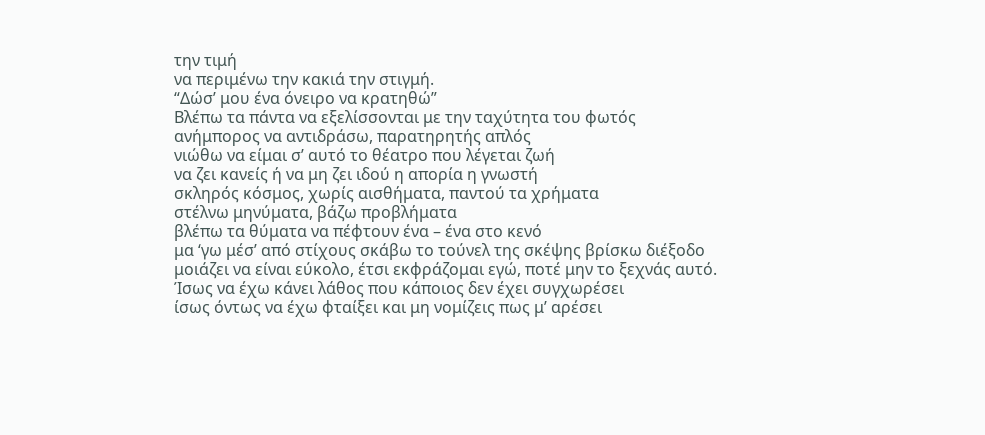την τιμή
να περιμένω την κακιά την στιγμή.
“Δώσ’ μου ένα όνειρο να κρατηθώ”
Βλέπω τα πάντα να εξελίσσονται με την ταχύτητα του φωτός
ανήμπορος να αντιδράσω, παρατηρητής απλός
νιώθω να είμαι σ’ αυτό το θέατρο που λέγεται ζωή
να ζει κανείς ή να μη ζει ιδού η απορία η γνωστή
σκληρός κόσμος, χωρίς αισθήματα, παντού τα χρήματα
στέλνω μηνύματα, βάζω προβλήματα
βλέπω τα θύματα να πέφτουν ένα – ένα στο κενό
μα ‘γω μέσ’ από στίχους σκάβω το τούνελ της σκέψης βρίσκω διέξοδο
μοιάζει να είναι εύκολο, έτσι εκφράζομαι εγώ, ποτέ μην το ξεχνάς αυτό.
Ίσως να έχω κάνει λάθος που κάποιος δεν έχει συγχωρέσει
ίσως όντως να έχω φταίξει και μη νομίζεις πως μ’ αρέσει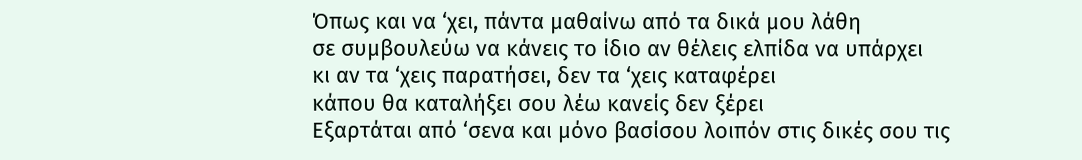Όπως και να ‘χει, πάντα μαθαίνω από τα δικά μου λάθη
σε συμβουλεύω να κάνεις το ίδιο αν θέλεις ελπίδα να υπάρχει
κι αν τα ‘χεις παρατήσει, δεν τα ‘χεις καταφέρει
κάπου θα καταλήξει σου λέω κανείς δεν ξέρει
Εξαρτάται από ‘σενα και μόνο βασίσου λοιπόν στις δικές σου τις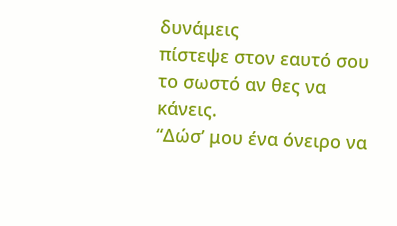δυνάμεις
πίστεψε στον εαυτό σου το σωστό αν θες να κάνεις.
“Δώσ’ μου ένα όνειρο να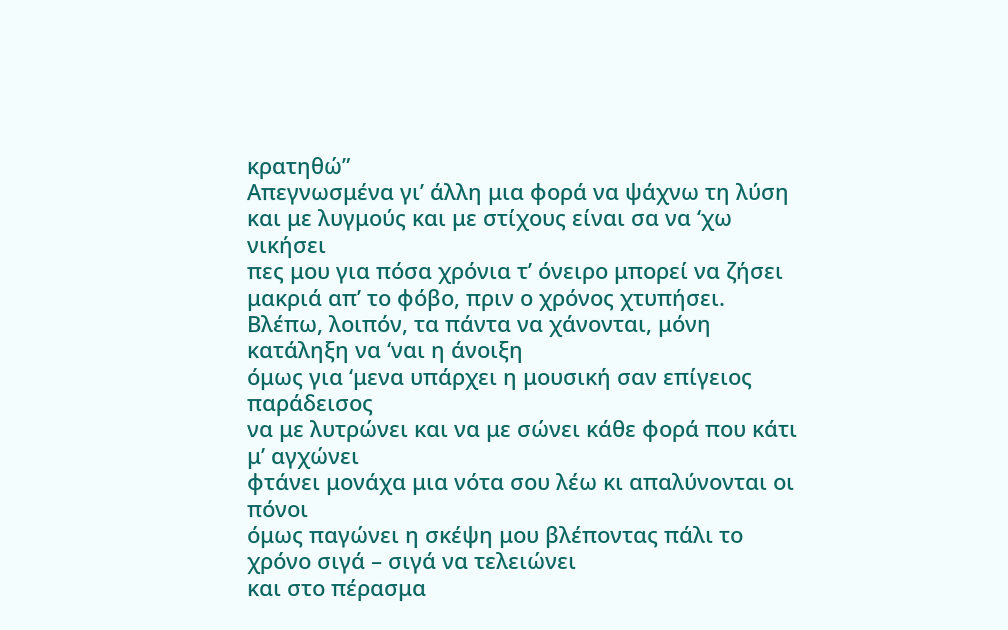κρατηθώ”
Απεγνωσμένα γι’ άλλη μια φορά να ψάχνω τη λύση
και με λυγμούς και με στίχους είναι σα να ‘χω νικήσει
πες μου για πόσα χρόνια τ’ όνειρο μπορεί να ζήσει
μακριά απ’ το φόβο, πριν ο χρόνος χτυπήσει.
Βλέπω, λοιπόν, τα πάντα να χάνονται, μόνη κατάληξη να ‘ναι η άνοιξη
όμως για ‘μενα υπάρχει η μουσική σαν επίγειος παράδεισος
να με λυτρώνει και να με σώνει κάθε φορά που κάτι μ’ αγχώνει
φτάνει μονάχα μια νότα σου λέω κι απαλύνονται οι πόνοι
όμως παγώνει η σκέψη μου βλέποντας πάλι το χρόνο σιγά – σιγά να τελειώνει
και στο πέρασμα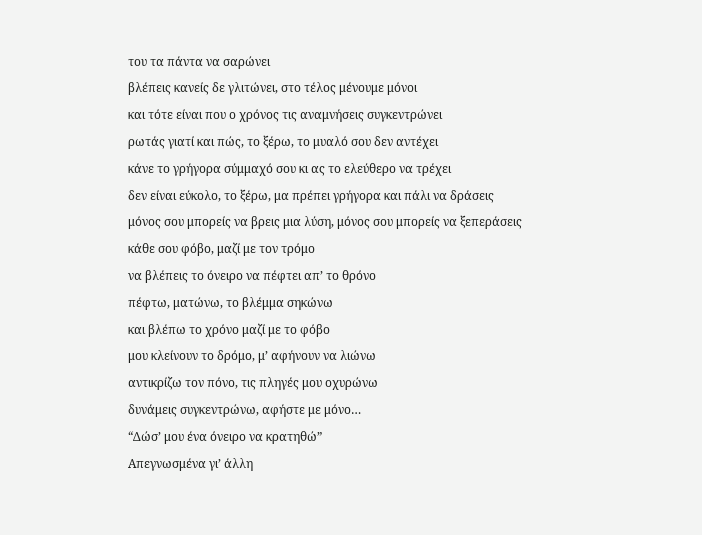του τα πάντα να σαρώνει
βλέπεις κανείς δε γλιτώνει, στο τέλος μένουμε μόνοι
και τότε είναι που ο χρόνος τις αναμνήσεις συγκεντρώνει
ρωτάς γιατί και πώς, το ξέρω, το μυαλό σου δεν αντέχει
κάνε το γρήγορα σύμμαχό σου κι ας το ελεύθερο να τρέχει
δεν είναι εύκολο, το ξέρω, μα πρέπει γρήγορα και πάλι να δράσεις
μόνος σου μπορείς να βρεις μια λύση, μόνος σου μπορείς να ξεπεράσεις
κάθε σου φόβο, μαζί με τον τρόμο
να βλέπεις το όνειρο να πέφτει απ’ το θρόνο
πέφτω, ματώνω, το βλέμμα σηκώνω
και βλέπω το χρόνο μαζί με το φόβο
μου κλείνουν το δρόμο, μ’ αφήνουν να λιώνω
αντικρίζω τον πόνο, τις πληγές μου οχυρώνω
δυνάμεις συγκεντρώνω, αφήστε με μόνο…
“Δώσ’ μου ένα όνειρο να κρατηθώ”
Απεγνωσμένα γι’ άλλη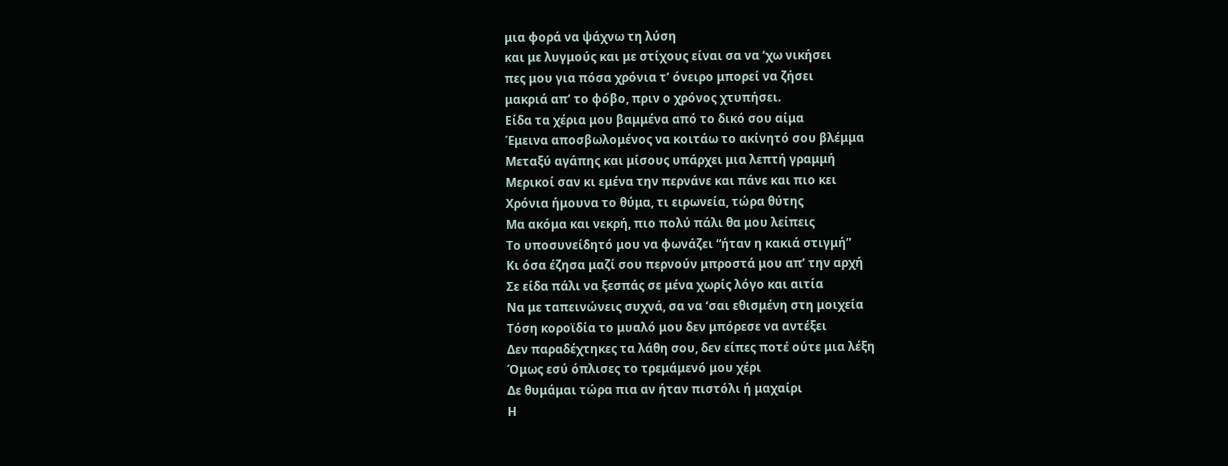μια φορά να ψάχνω τη λύση
και με λυγμούς και με στίχους είναι σα να ‘χω νικήσει
πες μου για πόσα χρόνια τ’ όνειρο μπορεί να ζήσει
μακριά απ’ το φόβο, πριν ο χρόνος χτυπήσει.
Είδα τα χέρια μου βαμμένα από το δικό σου αίμα
Έμεινα αποσβωλομένος να κοιτάω το ακίνητό σου βλέμμα
Μεταξύ αγάπης και μίσους υπάρχει μια λεπτή γραμμή
Μερικοί σαν κι εμένα την περνάνε και πάνε και πιο κει
Χρόνια ήμουνα το θύμα, τι ειρωνεία, τώρα θύτης
Μα ακόμα και νεκρή, πιο πολύ πάλι θα μου λείπεις
Το υποσυνείδητό μου να φωνάζει “ήταν η κακιά στιγμή”
Κι όσα έζησα μαζί σου περνούν μπροστά μου απ’ την αρχή
Σε είδα πάλι να ξεσπάς σε μένα χωρίς λόγο και αιτία
Να με ταπεινώνεις συχνά, σα να ‘σαι εθισμένη στη μοιχεία
Τόση κοροϊδία το μυαλό μου δεν μπόρεσε να αντέξει
Δεν παραδέχτηκες τα λάθη σου, δεν είπες ποτέ ούτε μια λέξη
Όμως εσύ όπλισες το τρεμάμενό μου χέρι
Δε θυμάμαι τώρα πια αν ήταν πιστόλι ή μαχαίρι
Η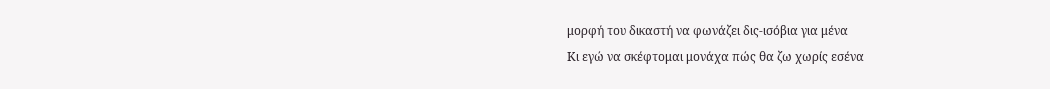μορφή του δικαστή να φωνάζει δις-ισόβια για μένα
Κι εγώ να σκέφτομαι μονάχα πώς θα ζω χωρίς εσένα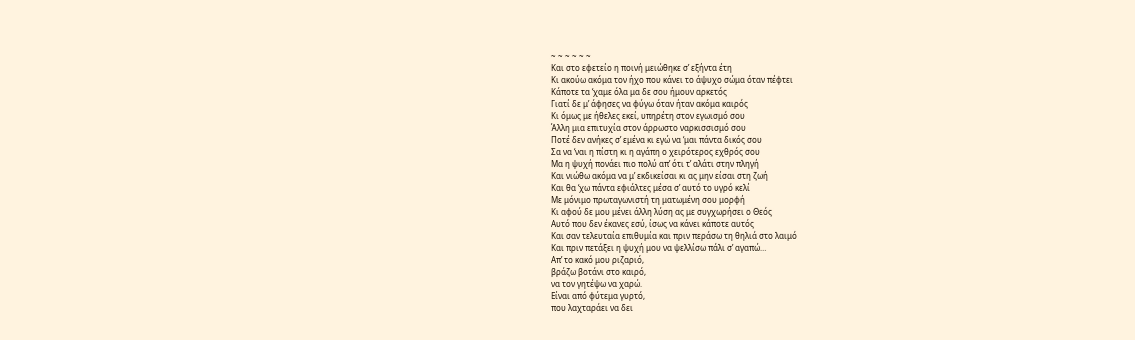~ ~ ~ ~ ~ ~
Και στο εφετείο η ποινή μειώθηκε σ’ εξήντα έτη
Κι ακούω ακόμα τον ήχο που κάνει το άψυχο σώμα όταν πέφτει
Κάποτε τα ‘χαμε όλα μα δε σου ήμουν αρκετός
Γιατί δε μ’ άφησες να φύγω όταν ήταν ακόμα καιρός
Κι όμως με ήθελες εκεί, υπηρέτη στον εγωισμό σου
Άλλη μια επιτυχία στον άρρωστο ναρκισσισμό σου
Ποτέ δεν ανήκες σ’ εμένα κι εγώ να ‘μαι πάντα δικός σου
Σα να ‘ναι η πίστη κι η αγάπη ο χειρότερος εχθρός σου
Μα η ψυχή πονάει πιο πολύ απ’ ότι τ’ αλάτι στην πληγή
Και νιώθω ακόμα να μ’ εκδικείσαι κι ας μην είσαι στη ζωή
Και θα ‘χω πάντα εφιάλτες μέσα σ’ αυτό το υγρό κελί
Με μόνιμο πρωταγωνιστή τη ματωμένη σου μορφή
Κι αφού δε μου μένει άλλη λύση ας με συγχωρήσει ο Θεός
Αυτό που δεν έκανες εσύ, ίσως να κάνει κάποτε αυτός
Και σαν τελευταία επιθυμία και πριν περάσω τη θηλιά στο λαιμό
Και πριν πετάξει η ψυχή μου να ψελλίσω πάλι σ’ αγαπώ…
Απ’ το κακό μου ριζαριό,
βράζω βοτάνι στο καιρό,
να τον γητέψω να χαρώ.
Είναι από φύτεμα γυρτό,
που λαχταράει να δει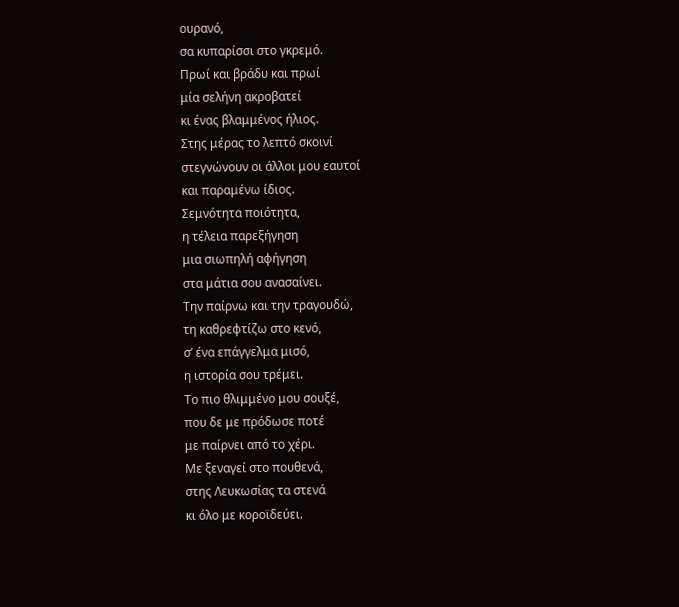ουρανό,
σα κυπαρίσσι στο γκρεμό.
Πρωί και βράδυ και πρωί
μία σελήνη ακροβατεί
κι ένας βλαμμένος ήλιος.
Στης μέρας το λεπτό σκοινί
στεγνώνουν οι άλλοι μου εαυτοί
και παραμένω ίδιος.
Σεμνότητα ποιότητα,
η τέλεια παρεξήγηση
μια σιωπηλή αφήγηση
στα μάτια σου ανασαίνει.
Την παίρνω και την τραγουδώ,
τη καθρεφτίζω στο κενό,
σ’ ένα επάγγελμα μισό,
η ιστορία σου τρέμει.
Το πιο θλιμμένο μου σουξέ,
που δε με πρόδωσε ποτέ
με παίρνει από το χέρι.
Με ξεναγεί στο πουθενά,
στης Λευκωσίας τα στενά
κι όλο με κοροϊδεύει.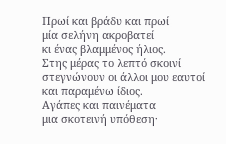Πρωί και βράδυ και πρωί
μία σελήνη ακροβατεί
κι ένας βλαμμένος ήλιος.
Στης μέρας το λεπτό σκοινί
στεγνώνουν οι άλλοι μου εαυτοί
και παραμένω ίδιος.
Αγάπες και παινέματα
μια σκοτεινή υπόθεση·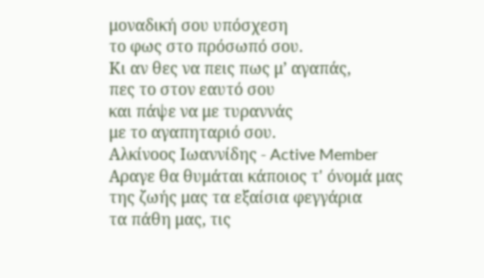μοναδική σου υπόσχεση
το φως στο πρόσωπό σου.
Κι αν θες να πεις πως μ’ αγαπάς,
πες το στον εαυτό σου
και πάψε να με τυραννάς
με το αγαπηταριό σου.
Αλκίνοος Ιωαννίδης - Active Member
Αραγε θα θυμάται κάποιος τ' όνομά μας
της ζωής μας τα εξαίσια φεγγάρια
τα πάθη μας, τις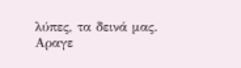λύπες, τα δεινά μας.
Αραγε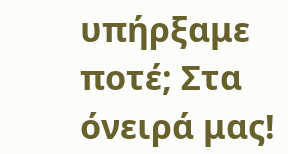υπήρξαμε ποτέ; Στα όνειρά μας!